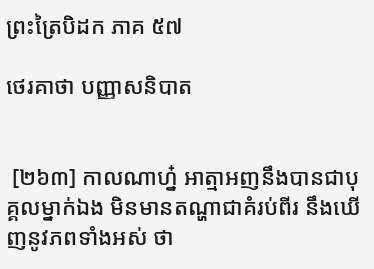ព្រះត្រៃបិដក ភាគ ៥៧

ថេរគាថា បញ្ញាសនិបាត


 [២៦៣] កាលណាហ្ន៎ អាត្មាអញនឹងបានជាបុគ្គលម្នាក់ឯង មិនមានតណ្ហាជាគំរប់ពីរ នឹងឃើញនូវភពទាំងអស់ ថា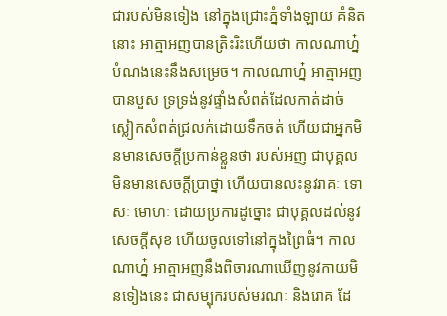ជារបស់មិនទៀង នៅក្នុងជ្រោះភ្នំទាំងឡាយ គំនិតនោះ អាត្មាអញបានត្រិះរិះហើយថា កាលណាហ្ន៎ បំណងនេះនឹងសម្រេច។ កាលណាហ្ន៎ អាត្មាអញបានបួស ទ្រទ្រង់នូវផ្ទាំងសំពត់ដែលកាត់ដាច់ ស្លៀកសំពត់ជ្រលក់ដោយទឹកចត់ ហើយជាអ្នកមិនមានសេចក្ដីប្រកាន់ខ្លួនថា របស់អញ ជាបុគ្គលមិនមានសេចក្ដីប្រាថ្នា ហើយបានលះនូវរាគៈ ទោសៈ មោហៈ ដោយប្រការដូច្នោះ ជាបុគ្គលដល់នូវសេចក្ដីសុខ ហើយចូលទៅនៅក្នុងព្រៃធំ។ កាលណាហ្ន៎ អាត្មាអញនឹងពិចារណាឃើញនូវកាយមិនទៀងនេះ ជាសម្បុករបស់មរណៈ និងរោគ ដែ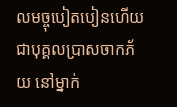លមច្ចុបៀតបៀនហើយ ជាបុគ្គលប្រាសចាកភ័យ នៅម្នាក់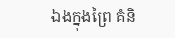ឯងក្នុងព្រៃ គំនិ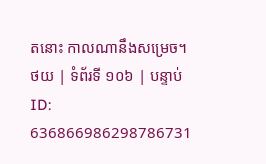តនោះ កាលណានឹងសម្រេច។
ថយ | ទំព័រទី ១០៦ | បន្ទាប់
ID: 636866986298786731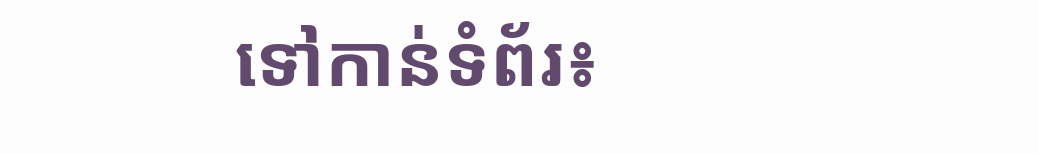ទៅកាន់ទំព័រ៖